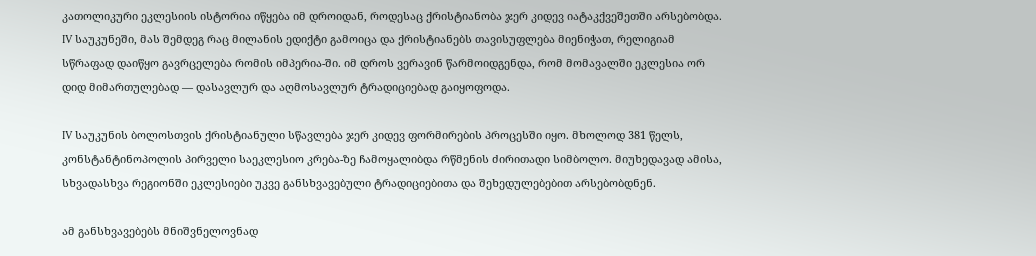კათოლიკური ეკლესიის ისტორია იწყება იმ დროიდან, როდესაც ქრისტიანობა ჯერ კიდევ იატაკქვეშეთში არსებობდა. IV საუკუნეში, მას შემდეგ რაც მილანის ედიქტი გამოიცა და ქრისტიანებს თავისუფლება მიენიჭათ, რელიგიამ სწრაფად დაიწყო გავრცელება რომის იმპერია-ში. იმ დროს ვერავინ წარმოიდგენდა, რომ მომავალში ეკლესია ორ დიდ მიმართულებად — დასავლურ და აღმოსავლურ ტრადიციებად გაიყოფოდა.

IV საუკუნის ბოლოსთვის ქრისტიანული სწავლება ჯერ კიდევ ფორმირების პროცესში იყო. მხოლოდ 381 წელს, კონსტანტინოპოლის პირველი საეკლესიო კრება-ზე ჩამოყალიბდა რწმენის ძირითადი სიმბოლო. მიუხედავად ამისა, სხვადასხვა რეგიონში ეკლესიები უკვე განსხვავებული ტრადიციებითა და შეხედულებებით არსებობდნენ.

ამ განსხვავებებს მნიშვნელოვნად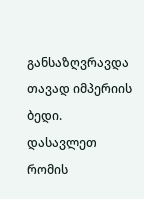განსაზღვრავდა თავად იმპერიის ბედი. დასავლეთ რომის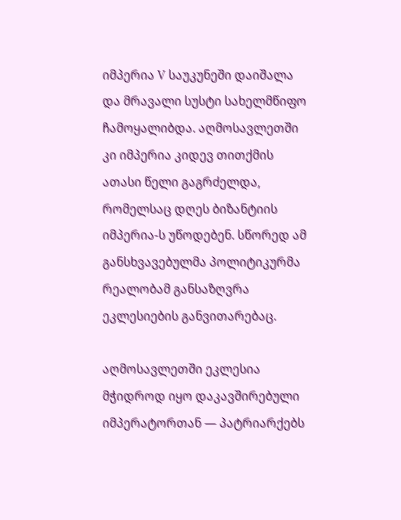იმპერია V საუკუნეში დაიშალა და მრავალი სუსტი სახელმწიფო ჩამოყალიბდა. აღმოსავლეთში კი იმპერია კიდევ თითქმის ათასი წელი გაგრძელდა, რომელსაც დღეს ბიზანტიის იმპერია-ს უწოდებენ. სწორედ ამ განსხვავებულმა პოლიტიკურმა რეალობამ განსაზღვრა ეკლესიების განვითარებაც.

აღმოსავლეთში ეკლესია მჭიდროდ იყო დაკავშირებული იმპერატორთან — პატრიარქებს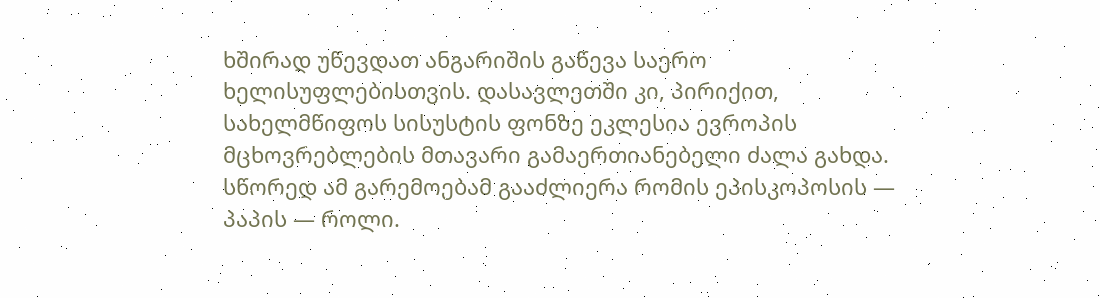ხშირად უწევდათ ანგარიშის გაწევა საერო ხელისუფლებისთვის. დასავლეთში კი, პირიქით, სახელმწიფოს სისუსტის ფონზე ეკლესია ევროპის მცხოვრებლების მთავარი გამაერთიანებელი ძალა გახდა. სწორედ ამ გარემოებამ გააძლიერა რომის ეპისკოპოსის — პაპის — როლი.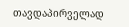თავდაპირველად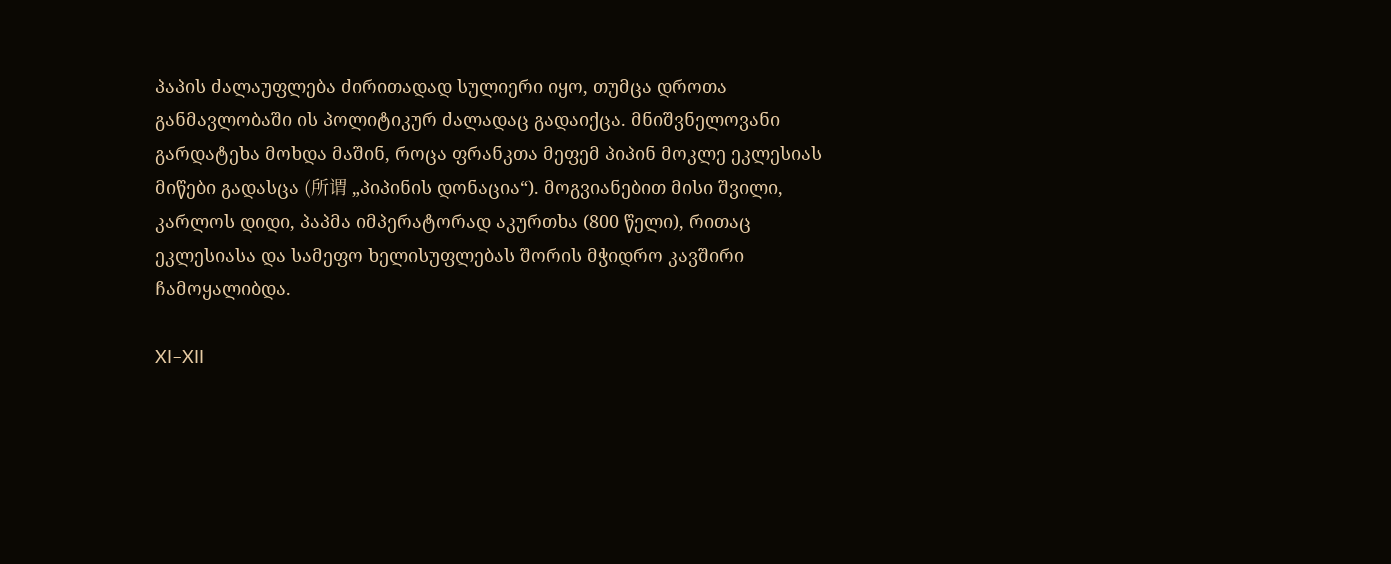პაპის ძალაუფლება ძირითადად სულიერი იყო, თუმცა დროთა განმავლობაში ის პოლიტიკურ ძალადაც გადაიქცა. მნიშვნელოვანი გარდატეხა მოხდა მაშინ, როცა ფრანკთა მეფემ პიპინ მოკლე ეკლესიას მიწები გადასცა (所谓 „პიპინის დონაცია“). მოგვიანებით მისი შვილი, კარლოს დიდი, პაპმა იმპერატორად აკურთხა (800 წელი), რითაც ეკლესიასა და სამეფო ხელისუფლებას შორის მჭიდრო კავშირი ჩამოყალიბდა.

XI–XII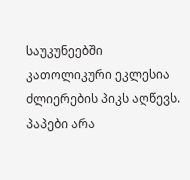საუკუნეებში კათოლიკური ეკლესია ძლიერების პიკს აღწევს. პაპები არა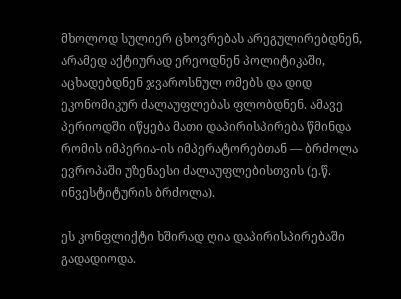მხოლოდ სულიერ ცხოვრებას არეგულირებდნენ, არამედ აქტიურად ერეოდნენ პოლიტიკაში, აცხადებდნენ ჯვაროსნულ ომებს და დიდ ეკონომიკურ ძალაუფლებას ფლობდნენ. ამავე პერიოდში იწყება მათი დაპირისპირება წმინდა რომის იმპერია-ის იმპერატორებთან — ბრძოლა ევროპაში უზენაესი ძალაუფლებისთვის (ე.წ. ინვესტიტურის ბრძოლა).

ეს კონფლიქტი ხშირად ღია დაპირისპირებაში გადადიოდა.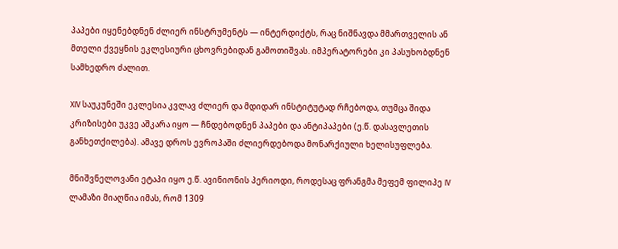პაპები იყენებდნენ ძლიერ ინსტრუმენტს — ინტერდიქტს, რაც ნიშნავდა მმართველის ან მთელი ქვეყნის ეკლესიური ცხოვრებიდან გამოთიშვას. იმპერატორები კი პასუხობდნენ სამხედრო ძალით.

XIV საუკუნეში ეკლესია კვლავ ძლიერ და მდიდარ ინსტიტუტად რჩებოდა, თუმცა შიდა კრიზისები უკვე აშკარა იყო — ჩნდებოდნენ პაპები და ანტიპაპები (ე.წ. დასავლეთის განხეთქილება). ამავე დროს ევროპაში ძლიერდებოდა მონარქიული ხელისუფლება.

მნიშვნელოვანი ეტაპი იყო ე.წ. ავინიონის პერიოდი, როდესაც ფრანგმა მეფემ ფილიპე IV ლამაზი მიაღწია იმას, რომ 1309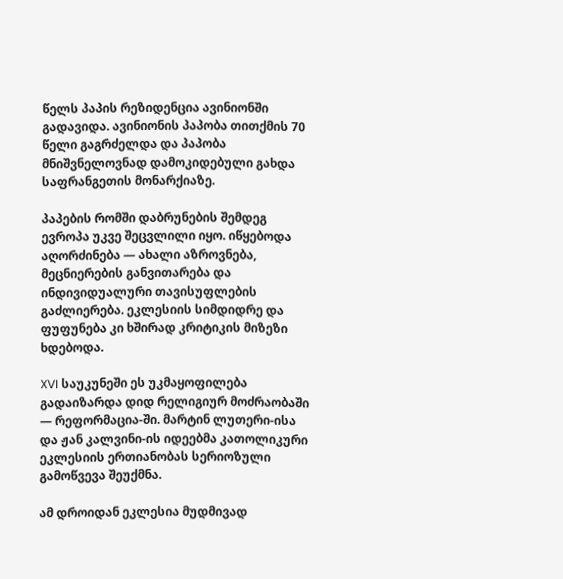წელს პაპის რეზიდენცია ავინიონში გადავიდა. ავინიონის პაპობა თითქმის 70 წელი გაგრძელდა და პაპობა მნიშვნელოვნად დამოკიდებული გახდა საფრანგეთის მონარქიაზე.

პაპების რომში დაბრუნების შემდეგ ევროპა უკვე შეცვლილი იყო. იწყებოდა აღორძინება — ახალი აზროვნება, მეცნიერების განვითარება და ინდივიდუალური თავისუფლების გაძლიერება. ეკლესიის სიმდიდრე და ფუფუნება კი ხშირად კრიტიკის მიზეზი ხდებოდა.

XVI საუკუნეში ეს უკმაყოფილება გადაიზარდა დიდ რელიგიურ მოძრაობაში — რეფორმაცია-ში. მარტინ ლუთერი-ისა და ჟან კალვინი-ის იდეებმა კათოლიკური ეკლესიის ერთიანობას სერიოზული გამოწვევა შეუქმნა.

ამ დროიდან ეკლესია მუდმივად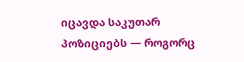იცავდა საკუთარ პოზიციებს — როგორც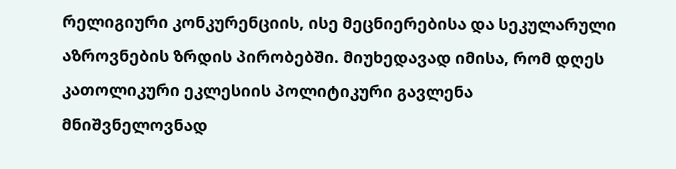რელიგიური კონკურენციის, ისე მეცნიერებისა და სეკულარული აზროვნების ზრდის პირობებში. მიუხედავად იმისა, რომ დღეს კათოლიკური ეკლესიის პოლიტიკური გავლენა მნიშვნელოვნად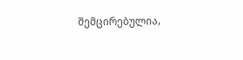შემცირებულია,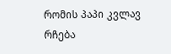რომის პაპი კვლავ რჩება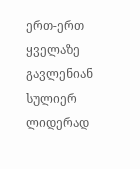ერთ-ერთ ყველაზე გავლენიან სულიერ ლიდერად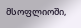მსოფლიოში,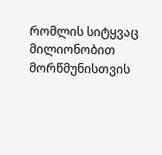რომლის სიტყვაც მილიონობით მორწმუნისთვის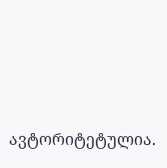ავტორიტეტულია.